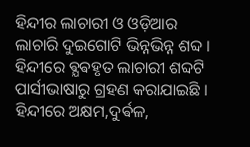ହିନ୍ଦୀର ଲାଚାରୀ ଓ ଓଡ଼ିଆର ଲାଚାରି ଦୁଇଗୋଟି ଭିନ୍ନଭିନ୍ନ ଶବ୍ଦ । ହିନ୍ଦୀରେ ଵ୍ଯଵହୃତ ଲାଚାରୀ ଶବ୍ଦଟି ପାର୍ସୀଭାଷାରୁ ଗ୍ରହଣ କରାଯାଇଛି ।
ହିନ୍ଦୀରେ ଅକ୍ଷମ,ଦୁର୍ଵଳ,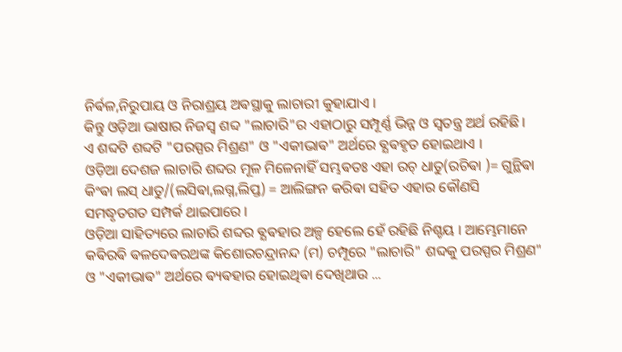ନିର୍ଵଳ,ନିରୁପାୟ ଓ ନିରାଶ୍ରୟ ଅଵସ୍ଥାକୁ ଲାଚାରୀ କୁହାଯାଏ ।
କିନ୍ତୁ ଓଡ଼ିଆ ଭାଷାର ନିଜସ୍ୱ ଶବ୍ଦ "ଲାଚାରି"ର ଏହାଠାରୁ ସମ୍ପୂର୍ଣ୍ଣ ଭିନ୍ନ ଓ ସ୍ଵତନ୍ତ୍ର ଅର୍ଥ ରହିଛି ।
ଏ ଶବ୍ଦଟି ଶବ୍ଦଟି "ପରସ୍ପର ମିଶ୍ରଣ" ଓ "ଏକୀଭାଵ" ଅର୍ଥରେ ଵ୍ଯଵହୃତ ହୋଇଥାଏ ।
ଓଡ଼ିଆ ଦେଶଜ ଲାଚାରି ଶବ୍ଦର ମୂଳ ମିଳେନାହିଁ ସମ୍ଭଵତଃ ଏହା ରଚ୍ ଧାତୁ(ରଚିଵା )= ଗୁନ୍ଥିଵା କିଂଵା ଲସ୍ ଧାତୁ/(ଲସିଵା,ଲଗ୍ନ,ଲିପ୍ତ) = ଆଲିଙ୍ଗନ କରିଵା ସହିତ ଏହାର କୌଣସି ସମଦ୍ଧୃତଗତ ସମ୍ପର୍କ ଥାଇପାରେ ।
ଓଡ଼ିଆ ସାହିତ୍ୟରେ ଲାଚାରି ଶବ୍ଦର ଵ୍ଯଵହାର ଅଳ୍ପ ହେଲେ ହେଁ ରହିଛି ନିଶ୍ଚୟ । ଆମ୍ଭେମାନେ କଵିରଵି ଵଳଦେଵରଥଙ୍କ କିଶୋରଚନ୍ଦ୍ରାନନ୍ଦ (ମ) ଚମ୍ପୂରେ "ଲାଚାରି" ଶବ୍ଦକୁ ପରସ୍ପର ମିଶ୍ରଣ" ଓ "ଏକୀଭାଵ" ଅର୍ଥରେ ଵ୍ୟଵହାର ହୋଇଥିଵା ଦେଖିଥାଉ ...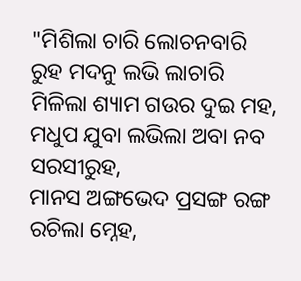"ମିଶିଲା ଚାରି ଲୋଚନବାରି
ରୁହ ମଦନୁ ଲଭି ଲାଚାରି
ମିଳିଲା ଶ୍ୟାମ ଗଉର ଦୁଇ ମହ,
ମଧୁପ ଯୁବା ଲଭିଲା ଅବା ନବ ସରସୀରୁହ,
ମାନସ ଅଙ୍ଗଭେଦ ପ୍ରସଙ୍ଗ ରଙ୍ଗ ରଚିଲା ମ୍ନେହ,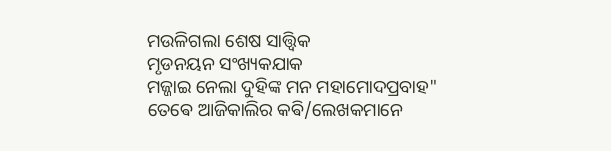ମଉଳିଗଲା ଶେଷ ସାତ୍ତ୍ୱିକ
ମୃଡନୟନ ସଂଖ୍ୟକଯାକ
ମଜ୍ଜାଇ ନେଲା ଦୁହିଙ୍କ ମନ ମହାମୋଦପ୍ରବାହ"
ତେଵେ ଆଜିକାଲିର କଵି/ଲେଖକମାନେ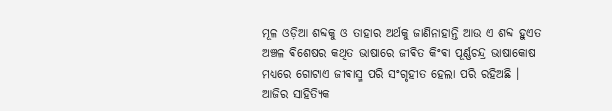ମୂଳ ଓଡ଼ିଆ ଶବ୍ଦକୁ ଓ ତାହାର ଅର୍ଥକୁ ଜାଣିନାହାନ୍ତି ଆଉ ଏ ଶବ୍ଦ ହୁଏତ ଅଞ୍ଚଳ ଵିଶେଷର କଥିତ ଭାଷାରେ ଜୀଵିତ କିଂଵା ପୂର୍ଣ୍ଣଚନ୍ଦ୍ର ଭାଷାକୋଷ ମଧ୍ୟରେ ଗୋଟାଏ ଜୀଵାସ୍ମ ପରି ସଂଗୃହୀତ ହେଲା ପରି ରହିଅଛି ।
ଆଜିର ସାହିତ୍ଯିକ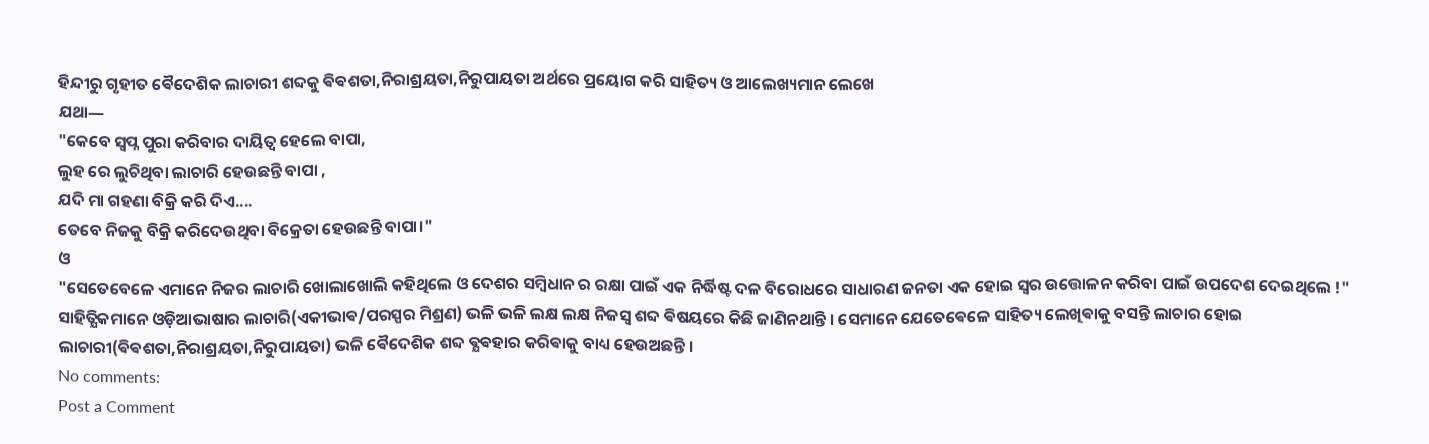ହିନ୍ଦୀରୁ ଗୃହୀତ ଵୈଦେଶିକ ଲାଚାରୀ ଶବ୍ଦକୁ ଵିଵଶତା,ନିରାଶ୍ରୟତା,ନିରୁପାୟତା ଅର୍ଥରେ ପ୍ରୟୋଗ କରି ସାହିତ୍ୟ ଓ ଆଲେଖ୍ୟମାନ ଲେଖେ
ଯଥା―
"କେବେ ସ୍ବପ୍ନ ପୁରା କରିବାର ଦାୟିତ୍ଵ ହେଲେ ବାପା,
ଲୁହ ରେ ଲୁଚିଥିବା ଲାଚାରି ହେଉଛନ୍ତି ବାପା ,
ଯଦି ମା ଗହଣା ବିକ୍ରି କରି ଦିଏ....
ତେବେ ନିଜକୁ ବିକ୍ରି କରିଦେଉଥିବା ବିକ୍ରେତା ହେଉଛନ୍ତି ବାପା।"
ଓ
"ସେତେବେଳେ ଏମାନେ ନିଜର ଲାଚାରି ଖୋଲାଖୋଲି କହିଥିଲେ ଓ ଦେଶର ସମ୍ବିଧାନ ର ରକ୍ଷା ପାଇଁ ଏକ ନିର୍ଦ୍ଧିଷ୍ଟ ଦଳ ବିରୋଧରେ ସାଧାରଣ ଜନତା ଏକ ହୋଇ ସ୍ୱର ଉତ୍ତୋଳନ କରିବା ପାଇଁ ଉପଦେଶ ଦେଇଥିଲେ !"
ସାହିତ୍ଯିକମାନେ ଓଡ଼ିଆଭାଷାର ଲାଚାରି(ଏକୀଭାଵ/ପରସ୍ପର ମିଶ୍ରଣ) ଭଳି ଭଳି ଲକ୍ଷ ଲକ୍ଷ ନିଜସ୍ୱ ଶବ୍ଦ ଵିଷୟରେ କିଛି ଜାଣିନଥାନ୍ତି । ସେମାନେ ଯେତେଵେଳେ ସାହିତ୍ୟ ଲେଖିଵାକୁ ବସନ୍ତି ଲାଚାର ହୋଇ ଲାଚାରୀ(ଵିଵଶତା,ନିରାଶ୍ରୟତା,ନିରୁପାୟତା) ଭଳି ଵୈଦେଶିକ ଶବ୍ଦ ଵ୍ଯଵହାର କରିଵାକୁ ବାଧ୍ୟ ହେଉଅଛନ୍ତି ।
No comments:
Post a Comment